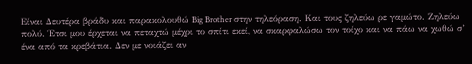Είναι Δευτέρα βράδυ και παρακολουθώ Big Brother στην τηλεόραση. Και τους ζηλεύω ρε γαμώτο. Ζηλεύω πολύ. Έτσι μου έρχεται να πεταχτώ μέχρι το σπίτι εκεί, να σκαρφαλώσω τον τοίχο και να πάω να χωθώ σ’ ένα από τα κρεβάτια. Δεν με νοιάζει αν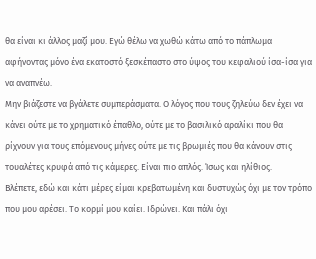θα είναι κι άλλος μαζί μου. Εγώ θέλω να χωθώ κάτω από το πάπλωμα αφήνοντας μόνο ένα εκατοστό ξεσκέπαστο στο ύψος του κεφαλιού ίσα-ίσα για να αναπνέω.
Μην βιάζεστε να βγάλετε συμπεράσματα. Ο λόγος που τους ζηλεύω δεν έχει να κάνει ούτε με το χρηματικό έπαθλο, ούτε με το βασιλικό αραλίκι που θα ρίχνουν για τους επόμενους μήνες ούτε με τις βρωμιές που θα κάνουν στις τουαλέτες κρυφά από τις κάμερες. Είναι πιο απλός. Ίσως και ηλίθιος.
Βλέπετε, εδώ και κάτι μέρες είμαι κρεβατωμένη και δυστυχώς όχι με τον τρόπο που μου αρέσει. Το κορμί μου καίει. Ιδρώνει. Και πάλι όχι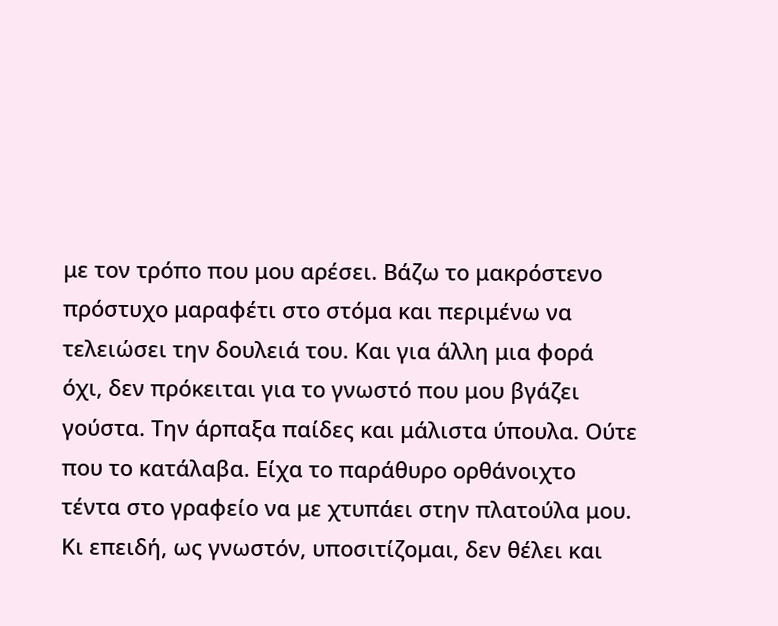με τον τρόπο που μου αρέσει. Βάζω το μακρόστενο πρόστυχο μαραφέτι στο στόμα και περιμένω να τελειώσει την δουλειά του. Και για άλλη μια φορά όχι, δεν πρόκειται για το γνωστό που μου βγάζει γούστα. Την άρπαξα παίδες και μάλιστα ύπουλα. Ούτε που το κατάλαβα. Είχα το παράθυρο ορθάνοιχτο τέντα στο γραφείο να με χτυπάει στην πλατούλα μου. Κι επειδή, ως γνωστόν, υποσιτίζομαι, δεν θέλει και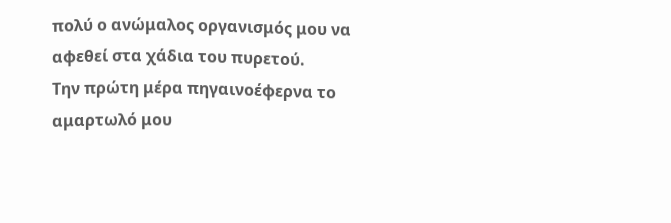πολύ ο ανώμαλος οργανισμός μου να αφεθεί στα χάδια του πυρετού.
Την πρώτη μέρα πηγαινοέφερνα το αμαρτωλό μου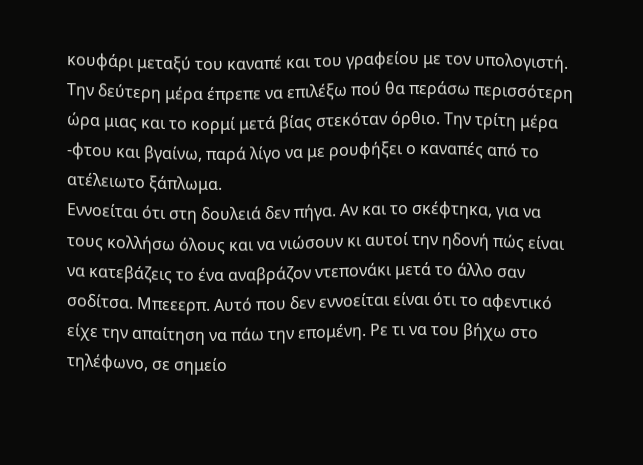κουφάρι μεταξύ του καναπέ και του γραφείου με τον υπολογιστή. Την δεύτερη μέρα έπρεπε να επιλέξω πού θα περάσω περισσότερη ώρα μιας και το κορμί μετά βίας στεκόταν όρθιο. Την τρίτη μέρα -φτου και βγαίνω, παρά λίγο να με ρουφήξει ο καναπές από το ατέλειωτο ξάπλωμα.
Εννοείται ότι στη δουλειά δεν πήγα. Αν και το σκέφτηκα, για να τους κολλήσω όλους και να νιώσουν κι αυτοί την ηδονή πώς είναι να κατεβάζεις το ένα αναβράζον ντεπονάκι μετά το άλλο σαν σοδίτσα. Μπεεερπ. Αυτό που δεν εννοείται είναι ότι το αφεντικό είχε την απαίτηση να πάω την επομένη. Ρε τι να του βήχω στο τηλέφωνο, σε σημείο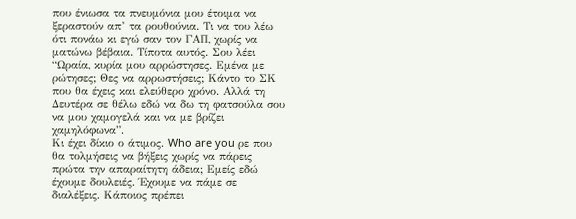που ένιωσα τα πνευμόνια μου έτοιμα να ξεραστούν απ’ τα ρουθούνια. Τι να του λέω ότι πονάω κι εγώ σαν τον ΓΑΠ, χωρίς να ματώνω βέβαια. Τίποτα αυτός. Σου λέει “Ωραία, κυρία μου αρρώστησες. Εμένα με ρώτησες; Θες να αρρωστήσεις; Κάντο το ΣΚ που θα έχεις και ελεύθερο χρόνο. Αλλά τη Δευτέρα σε θέλω εδώ να δω τη φατσούλα σου να μου χαμογελά και να με βρίζει χαμηλόφωνα”.
Κι έχει δίκιο ο άτιμος. Who are you ρε που θα τολμήσεις να βήξεις χωρίς να πάρεις πρώτα την απαραίτητη άδεια; Εμείς εδώ έχουμε δουλειές. Έχουμε να πάμε σε διαλέξεις. Κάποιος πρέπει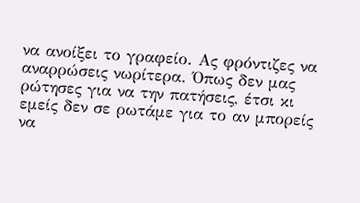να ανοίξει το γραφείο. Ας φρόντιζες να αναρρώσεις νωρίτερα. Όπως δεν μας ρώτησες για να την πατήσεις, έτσι κι εμείς δεν σε ρωτάμε για το αν μπορείς να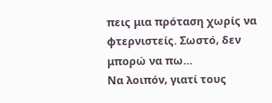πεις μια πρόταση χωρίς να φτερνιστείς. Σωστό, δεν μπορώ να πω…
Να λοιπόν, γιατί τους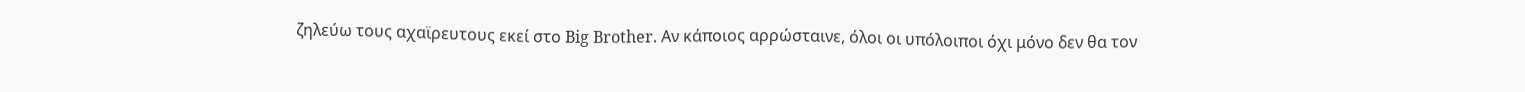ζηλεύω τους αχαϊρευτους εκεί στο Big Brother. Αν κάποιος αρρώσταινε, όλοι οι υπόλοιποι όχι μόνο δεν θα τον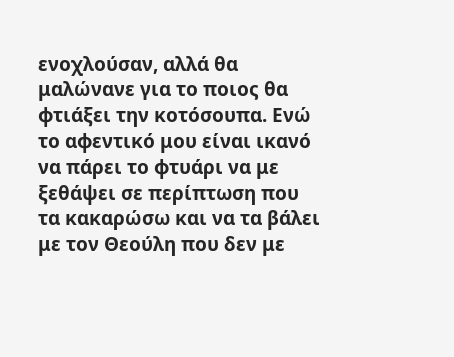ενοχλούσαν, αλλά θα μαλώνανε για το ποιος θα φτιάξει την κοτόσουπα. Ενώ το αφεντικό μου είναι ικανό να πάρει το φτυάρι να με ξεθάψει σε περίπτωση που τα κακαρώσω και να τα βάλει με τον Θεούλη που δεν με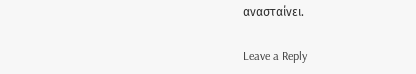ανασταίνει.

Leave a Reply